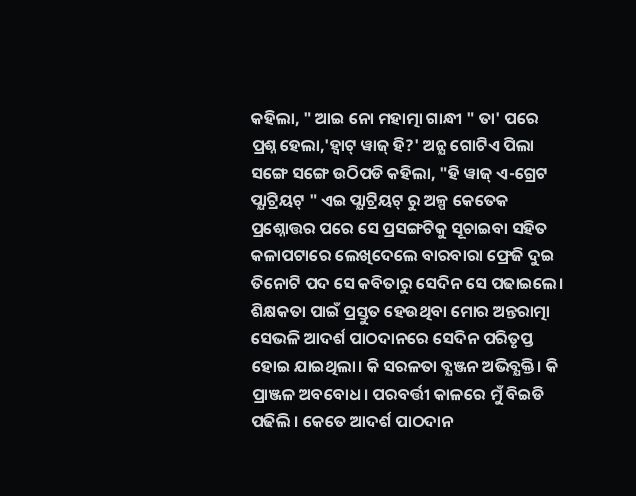କହିଲା, " ଆଇ ନୋ ମହାତ୍ମା ଗାନ୍ଧୀ " ତା' ପରେ ପ୍ରଶ୍ନ ହେଲା,'ହ୍ୱାଟ୍ ୱାଜ୍ ହି?' ଅନ୍ଯ ଗୋଟିଏ ପିଲା ସଙ୍ଗେ ସଙ୍ଗେ ଉଠିପଡି କହିଲା, "ହି ୱାଜ୍ ଏ-ଗ୍ରେଟ ପ୍ଯାଟ୍ରିୟଟ୍ " ଏଇ ପ୍ଯାଟ୍ରିୟଟ୍ ରୁ ଅଳ୍ପ କେତେକ ପ୍ରଶ୍ନୋତ୍ତର ପରେ ସେ ପ୍ରସଙ୍ଗଟିକୁ ସୂଚାଇବା ସହିତ କଳାପଟାରେ ଲେଖିଦେଲେ ବାରବାରା ଫ୍ରେଜି ଦୁଇ ତିନୋଟି ପଦ ସେ କବିତାରୁ ସେଦିନ ସେ ପଢାଇଲେ। ଶିକ୍ଷକତା ପାଇଁ ପ୍ରସ୍ତୁତ ହେଉଥିବା ମୋର ଅନ୍ତରାତ୍ମା ସେଭଳି ଆଦର୍ଶ ପାଠଦାନରେ ସେଦିନ ପରିତୃପ୍ତ ହୋଇ ଯାଇଥିଲା। କି ସରଳତା ବ୍ଯଞ୍ଜନ ଅଭିବ୍ଯକ୍ତି। କି ପ୍ରାଞ୍ଜଳ ଅବବୋଧ। ପରବର୍ତ୍ତୀ କାଳରେ ମୁଁ ବିଇଡି ପଢିଲି । କେତେ ଆଦର୍ଶ ପାଠଦାନ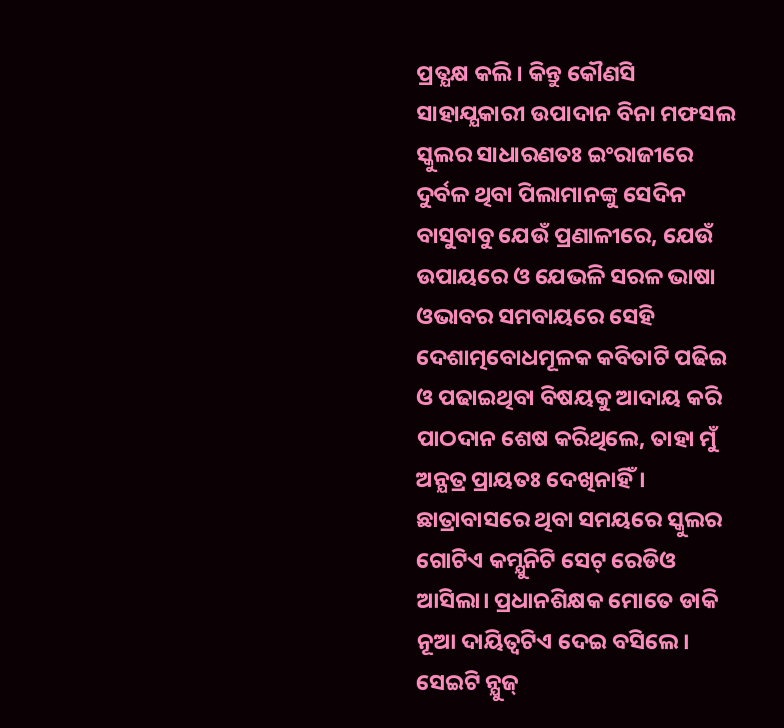ପ୍ରତ୍ଯକ୍ଷ କଲି। କିନ୍ତୁ କୌଣସି ସାହାଯ୍ଯକାରୀ ଉପାଦାନ ବିନା ମଫସଲ ସ୍କୁଲର ସାଧାରଣତଃ ଇଂରାଜୀରେ ଦୁର୍ବଳ ଥିବା ପିଲାମାନଙ୍କୁ ସେଦିନ ବାସୁବାବୁ ଯେଉଁ ପ୍ରଣାଳୀରେ, ଯେଉଁ ଉପାୟରେ ଓ ଯେଭଳି ସରଳ ଭାଷା ଓଭାବର ସମବାୟରେ ସେହି ଦେଶାତ୍ମବୋଧମୂଳକ କବିତାଟି ପଢିଇ ଓ ପଢାଇଥିବା ବିଷୟକୁ ଆଦାୟ କରି ପାଠଦାନ ଶେଷ କରିଥିଲେ, ତାହା ମୁଁ ଅନ୍ଯତ୍ର ପ୍ରାୟତଃ ଦେଖିନାହିଁ।
ଛାତ୍ରାବାସରେ ଥିବା ସମୟରେ ସ୍କୁଲର ଗୋଟିଏ କମ୍ଯୁନିଟି ସେଟ୍ ରେଡିଓ ଆସିଲା। ପ୍ରଧାନଶିକ୍ଷକ ମୋତେ ଡାକି ନୂଆ ଦାୟିତ୍ୱଟିଏ ଦେଇ ବସିଲେ। ସେଇଟି ନ୍ଯୁଜ୍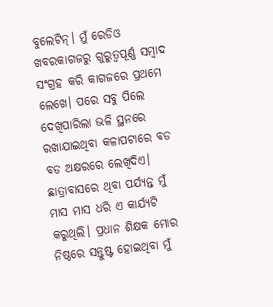ବୁଲେଟିନ୍। ମୁଁ ରେଡିଓ ଖବରକାଗଜରୁ ଗୁରୁତ୍ୱପୂର୍ଣ୍ଣ ସମ୍ବାଦ ସଂଗ୍ରହ କରି କାଗଜରେ ପ୍ରଥମେ ଲେଖେ। ପରେ ସବୁ ପିଲେ ଦେଖିପାରିଲା ଭଳି ସ୍ଥନରେ ରଖାଯାଇଥିବା କଳାପଟାରେ ବଡ ବଡ ଅକ୍ଷରରେ ଲେଖିଦିଏ। ଛାତ୍ରାବାସରେ ଥିବା ପର୍ଯ୍ଯନ୍ତ ମୁଁ ମାସ ମାସ ଧରି ଏ କାର୍ଯ୍ଯଟି କରୁଥିଲି। ପ୍ରଧାନ ଶିକ୍ଷକ ମୋର ନିଷ୍ଠରେ ସନ୍ତୁଷ୍ଟ ହୋଇଥିବା ମୁଁ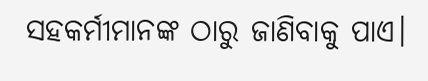ସହକର୍ମୀମାନଙ୍କ ଠାରୁ ଜାଣିବାକୁ ପାଏ।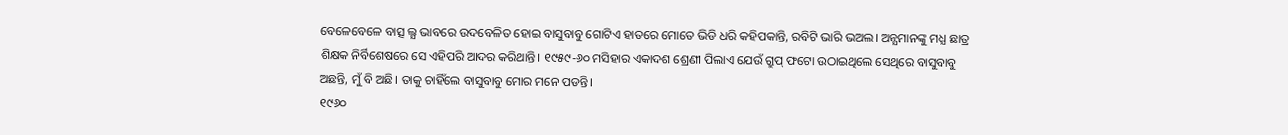ବେଳେବେଳେ ବାତ୍ସ ଲ୍ଯ ଭାବରେ ଉଦବେଳିତ ହୋଇ ବାସୁବାବୁ ଗୋଟିଏ ହାତରେ ମୋତେ ଭିଡି ଧରି କହିପକାନ୍ତି, ରବିଟି ଭାରି ଭଅଲ। ଅନ୍ଯମାନଙ୍କୁ ମଧ୍ଯ ଛାତ୍ର ଶିକ୍ଷକ ନିର୍ବିଶେଷରେ ସେ ଏହିପରି ଆଦର କରିଥାନ୍ତି। ୧୯୫୯-୬୦ ମସିହାର ଏକାଦଶ ଶ୍ରେଣୀ ପିଲାଏ ଯେଉଁ ଗ୍ରୁପ୍ ଫଟୋ ଉଠାଇଥିଲେ ସେଥିରେ ବାସୁବାବୁ ଅଛନ୍ତି, ମୁଁ ବି ଅଛି। ତାକୁ ଚାହିଁଲେ ବାସୁବାବୁ ମୋର ମନେ ପଡନ୍ତି।
୧୯୬୦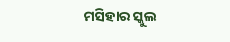ମସିହାର ସ୍କୁଲ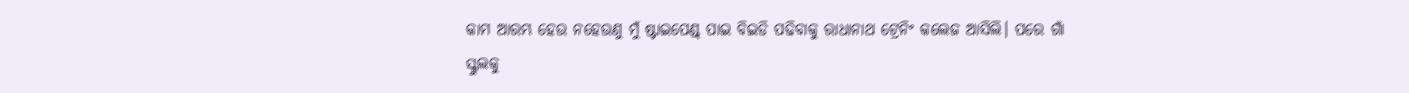କାମ ଆରମ୍ଭ ହେଉ ନହେଉଣୁ ମୁଁ ଷ୍ଟାଇପେଣ୍ଡ୍ ପାଇ ବିଇଡି ପଢିବାକୁ ରାଧାନାଥ ଟ୍ରେନିଂ କଲେଜ ଆସିଲି। ପରେ ଗାଁ ସ୍କୁଲକୁ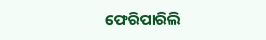ଫେରିପାରିଲି